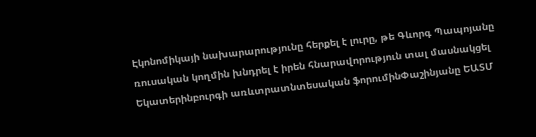Էկոնոմիկայի նախարարությունը հերքել է լուրը, թե Գևորգ Պապոյանը ռուսական կողմին խնդրել է իրեն հնարավորություն տալ մասնակցել Եկատերինբուրգի առևտրատնտեսական ֆորումինՓաշինյանը ԵԱՏՄ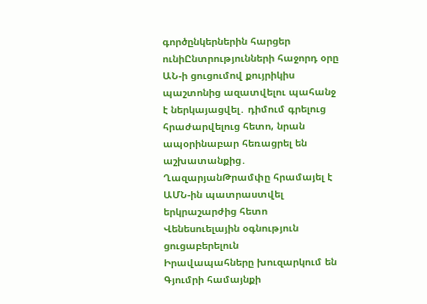գործընկերներին հարցեր ունիԸնտրությունների հաջորդ օրը ԱՆ-ի ցուցումով քույրիկիս պաշտոնից ազատվելու պահանջ է ներկայացվել․ դիմում գրելուց հրաժարվելուց հետո, նրան ապօրինաբար հեռացրել են աշխատանքից․ ՂազարյանԹրամփը հրամայել է ԱՄՆ-ին պատրաստվել երկրաշարժից հետո Վենեսուելային օգնություն ցուցաբերելուն
Իրավապահները խուզարկում են Գյումրի համայնքի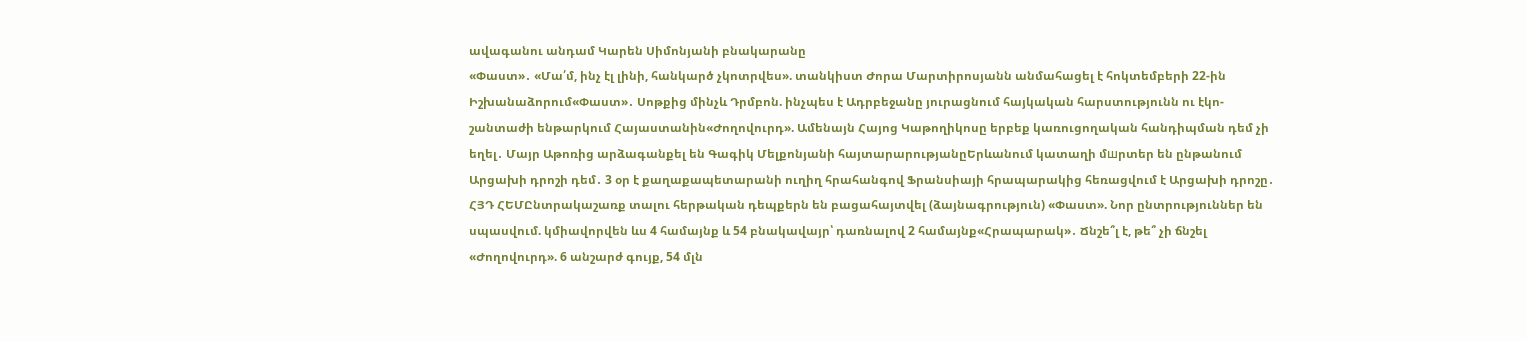ավագանու անդամ Կարեն Սիմոնյանի բնակարանը
«Փաստ»․ «Մա՛մ, ինչ էլ լինի, հանկարծ չկոտրվես». տանկիստ Ժորա Մարտիրոսյանն անմահացել է հոկտեմբերի 22-ին Իշխանաձորում«Փաստ»․ Սոթքից մինչև Դրմբոն. ինչպես է Ադրբեջանը յուրացնում հայկական հարստությունն ու էկո-շանտաժի ենթարկում Հայաստանին«Ժողովուրդ». Ամենայն Հայոց Կաթողիկոսը երբեք կառուցողական հանդիպման դեմ չի եղել․ Մայր Աթոռից արձագանքել են Գագիկ Մելքոնյանի հայտարարությանըԵրևանում կատաղի մшրտեր են ընթանում Արցախի դրոշի դեմ․ 3 օր է քաղաքապետարանի ուղիղ հրահանգով Ֆրանսիայի հրապարակից հեռացվում է Արցախի դրոշը․ ՀՅԴ ՀԵՄԸնտրակաշառք տալու հերթական դեպքերն են բացահայտվել (ձայնագրություն) «Փաստ». Նոր ընտրություններ են սպասվում. կմիավորվեն ևս 4 համայնք և 54 բնակավայր՝ դառնալով 2 համայնք«Հրապարակ»․ Ճնշե՞լ է, թե՞ չի ճնշել «Ժողովուրդ». 6 անշարժ գույք, 54 մլն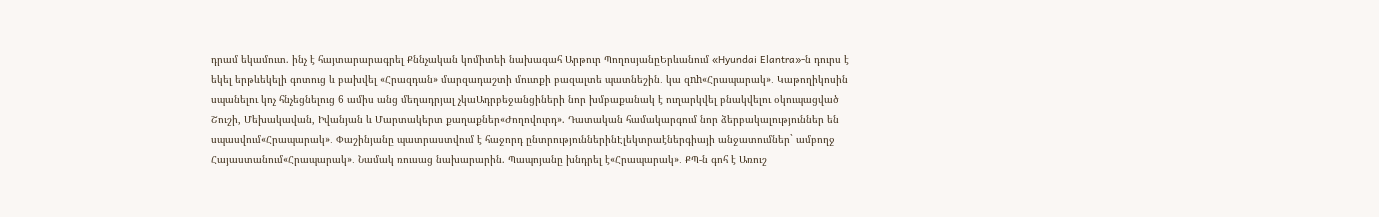դրամ եկամուտ. ինչ է հայտարարագրել Քննչական կոմիտեի նախագահ Արթուր ՊողոսյանըԵրևանում «Hyundai Elantra»-ն դուրս է եկել երթևեկելի գոտուց և բախվել «Հրազդան» մարզադաշտի մուտքի բազալտե պատնեշին․ կա զnh«Հրապարակ»․ Կաթողիկոսին սպանելու կոչ հնչեցնելուց 6 ամիս անց մեղադրյալ չկաԱդրբեջանցիների նոր խմբաքանակ է ուղարկվել բնակվելու օկուպացված Շուշի, Մեխակավան, Իվանյան և Մարտակերտ քաղաքներ«Ժողովուրդ». Դատական համակարգում նոր ձերբակալություններ են սպասվում«Հրապարակ»․ Փաշինյանը պատրաստվում է հաջորդ ընտրություններինԷլեկտրաէներգիայի անջատումներ` ամբողջ Հայաստանում«Հրապարակ»․ Նամակ ռուսաց նախարարին. Պապոյանը խնդրել է«Հրապարակ»․ ՔՊ-ն գոհ է Առուշ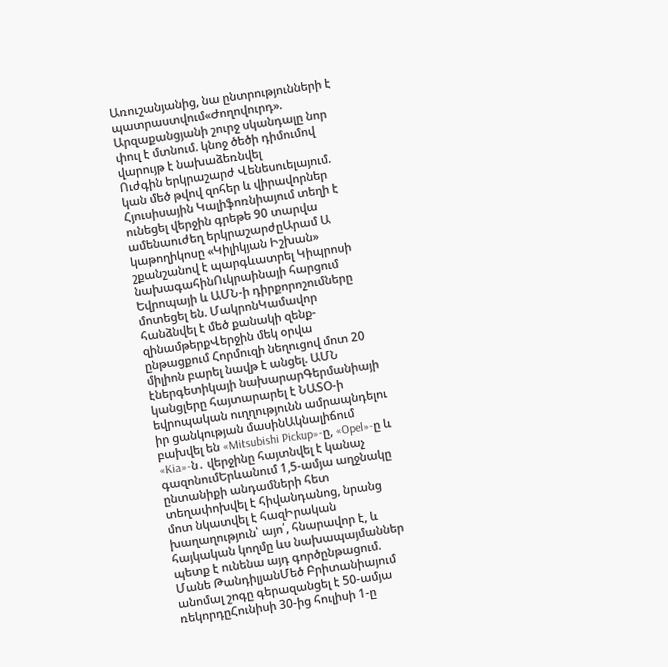Առուշանյանից, նա ընտրությունների է պատրաստվում«Ժողովուրդ». Արզաքանցյանի շուրջ սկանդալը նոր փուլ է մտնում. կնոջ ծեծի դիմումով վարույթ է նախաձեռնվել
Ուժգին երկրաշարժ Վենեսուելայում. կան մեծ թվով զոհեր և վիրավորներ
Հյուսիսային Կալիֆոռնիայում տեղի է ունեցել վերջին գրեթե 90 տարվա ամենաուժեղ երկրաշարժըԱրամ Ա կաթողիկոսը «Կիլիկյան Իշխան» շքանշանով է պարգևատրել Կիպրոսի նախագահինՈւկրաինայի հարցում Եվրոպայի և ԱՄՆ-ի դիրքորոշումները մոտեցել են. ՄակրոնԿամավոր հանձնվել է մեծ քանակի զենք-զինամթերքՎերջին մեկ օրվա ընթացքում Հորմուզի նեղուցով մոտ 20 միլիոն բարել նավթ է անցել. ԱՄՆ էներգետիկայի նախարարԳերմանիայի կանցլերը հայտարարել է ՆԱՏՕ-ի եվրոպական ուղղությունն ամրապնդելու իր ցանկության մասինԱկնալիճում բախվել են «Mitsubishi Pickup»-ը, «Opel»-ը և «Kia»-ն․ վերջինը հայտնվել է կանաչ գազոնումԵրևանում 1,5-ամյա աղջնակը ընտանիքի անդամների հետ տեղափոխվել է հիվանդանոց, նրանց մոտ նկատվել է հազԻրական խաղաղություն՝ այո՛, հնարավոր է, և հայկական կողմը ևս նախապայմաններ պետք է ունենա այդ գործընթացում. Մանե ԹանդիլյանՄեծ Բրիտանիայում անոմալ շոգը գերազանցել է 50-ամյա ռեկորդըՀունիսի 30-ից հուլիսի 1-ը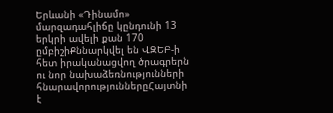Երևանի «Դինամո» մարզադահլիճը կընդունի 13 երկրի ավելի քան 170 ըմբիշիՔննարկվել են ՎԶԵԲ-ի հետ իրականացվող ծրագրերն ու նոր նախաձեռնությունների հնարավորություններըՀայտնի է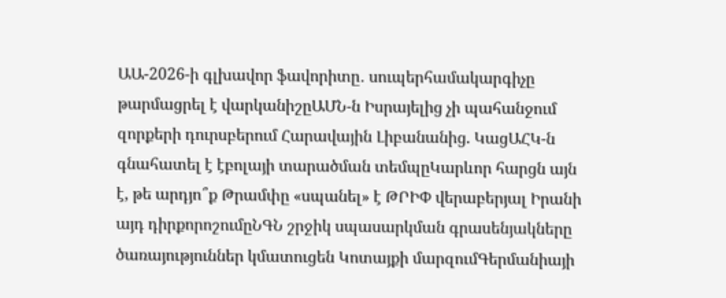ԱԱ-2026-ի գլխավոր ֆավորիտը․ սուպերհամակարգիչը թարմացրել է վարկանիշըԱՄՆ-ն Իսրայելից չի պահանջում զորքերի դուրսբերում Հարավային Լիբանանից. ԿացԱՀԿ-ն գնահատել է էբոլայի տարածման տեմպըԿարևոր հարցն այն է, թե արդյո՞ք Թրամփը «սպանել» է ԹՐԻՓ վերաբերյալ Իրանի այդ դիրքորոշումըՆԳՆ շրջիկ սպասարկման գրասենյակները ծառայություններ կմատուցեն Կոտայքի մարզումԳերմանիայի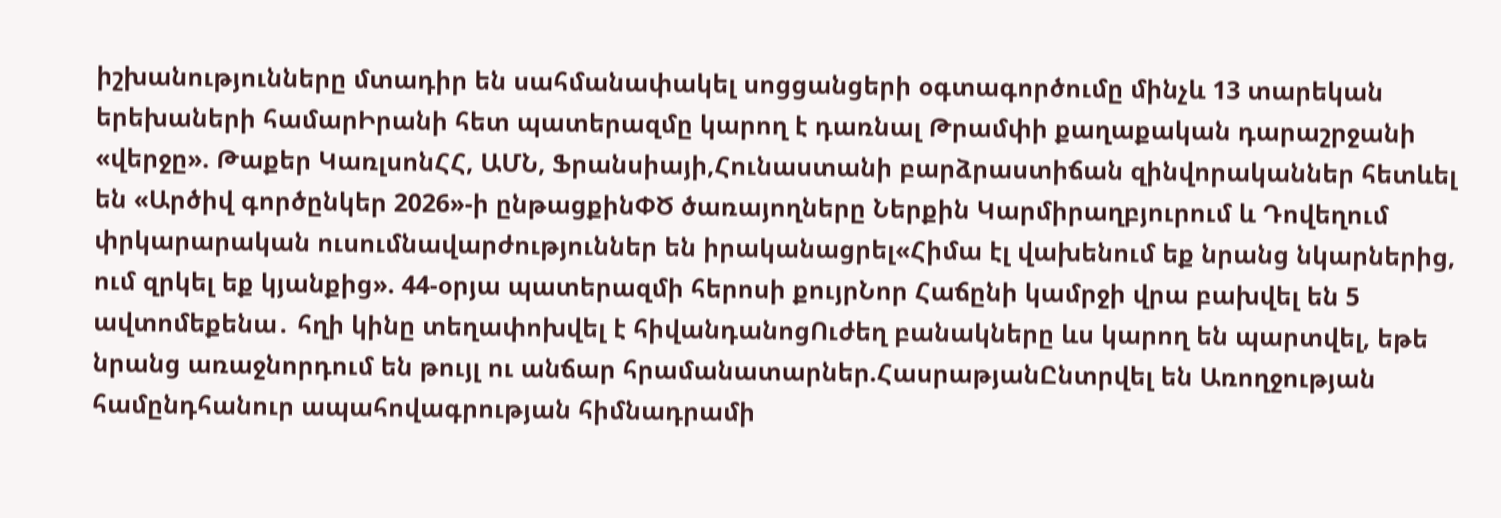իշխանությունները մտադիր են սահմանափակել սոցցանցերի օգտագործումը մինչև 13 տարեկան երեխաների համարԻրանի հետ պատերազմը կարող է դառնալ Թրամփի քաղաքական դարաշրջանի «վերջը». Թաքեր ԿառլսոնՀՀ, ԱՄՆ, Ֆրանսիայի,Հունաստանի բարձրաստիճան զինվորականներ հետևել են «Արծիվ գործընկեր 2026»-ի ընթացքինՓԾ ծառայողները Ներքին Կարմիրաղբյուրում և Դովեղում փրկարարական ուսումնավարժություններ են իրականացրել«Հիմա էլ վախենում եք նրանց նկարներից, ում զրկել եք կյանքից». 44-օրյա պատերազմի հերոսի քույրՆոր Հաճընի կամրջի վրա բախվել են 5 ավտոմեքենա․ հղի կինը տեղափոխվել է հիվանդանոցՈւժեղ բանակները ևս կարող են պարտվել, եթե նրանց առաջնորդում են թույլ ու անճար հրամանատարներ.ՀասրաթյանԸնտրվել են Առողջության համընդհանուր ապահովագրության հիմնադրամի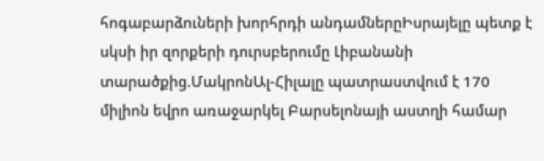հոգաբարձուների խորհրդի անդամներըԻսրայելը պետք է սկսի իր զորքերի դուրսբերումը Լիբանանի տարածքից.ՄակրոնԱլ-Հիլալը պատրաստվում է 170 միլիոն եվրո առաջարկել Բարսելոնայի աստղի համար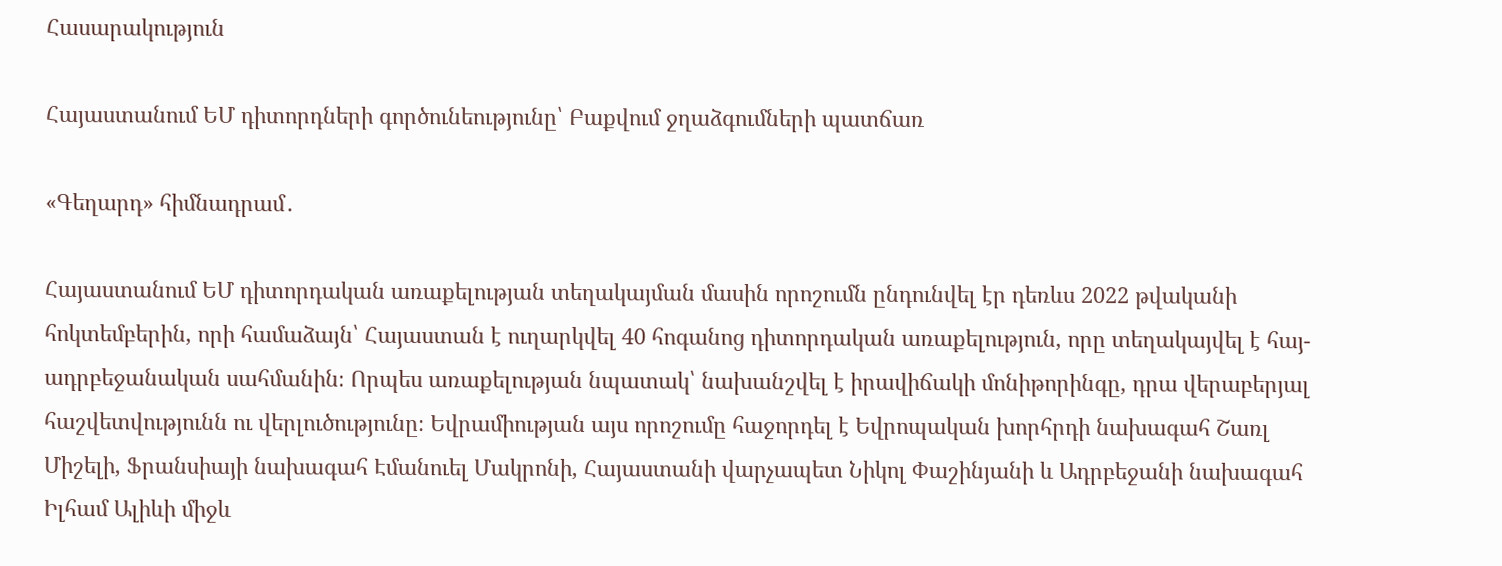Հասարակություն

Հայաստանում ԵՄ դիտորդների գործունեությունը՝ Բաքվում ջղաձգումների պատճառ

«Գեղարդ» հիմնադրամ․

Հայաստանում ԵՄ դիտորդական առաքելության տեղակայման մասին որոշումն ընդունվել էր դեռևս 2022 թվականի հոկտեմբերին, որի համաձայն՝ Հայաստան է ուղարկվել 40 հոգանոց դիտորդական առաքելություն, որը տեղակայվել է հայ-ադրբեջանական սահմանին։ Որպես առաքելության նպատակ՝ նախանշվել է իրավիճակի մոնիթորինգը, դրա վերաբերյալ հաշվետվությունն ու վերլուծությունը։ Եվրամիության այս որոշումը հաջորդել է Եվրոպական խորհրդի նախագահ Շառլ Միշելի, Ֆրանսիայի նախագահ Էմանուել Մակրոնի, Հայաստանի վարչապետ Նիկոլ Փաշինյանի և Ադրբեջանի նախագահ Իլհամ Ալիևի միջև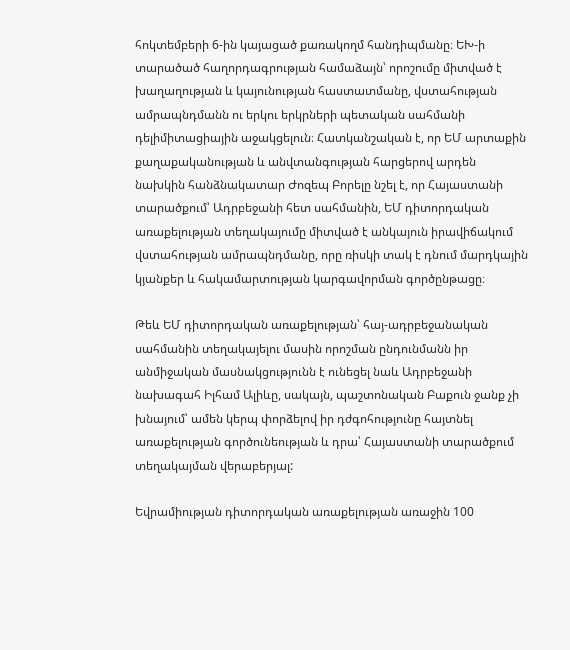հոկտեմբերի 6-ին կայացած քառակողմ հանդիպմանը։ ԵԽ-ի տարածած հաղորդագրության համաձայն՝ որոշումը միտված է խաղաղության և կայունության հաստատմանը, վստահության ամրապնդմանն ու երկու երկրների պետական սահմանի դելիմիտացիային աջակցելուն։ Հատկանշական է, որ ԵՄ արտաքին քաղաքականության և անվտանգության հարցերով արդեն նախկին հանձնակատար Ժոզեպ Բորելը նշել է, որ Հայաստանի տարածքում՝ Ադրբեջանի հետ սահմանին, ԵՄ դիտորդական առաքելության տեղակայումը միտված է անկայուն իրավիճակում վստահության ամրապնդմանը, որը ռիսկի տակ է դնում մարդկային կյանքեր և հակամարտության կարգավորման գործընթացը։

Թեև ԵՄ դիտորդական առաքելության՝ հայ-ադրբեջանական սահմանին տեղակայելու մասին որոշման ընդունմանն իր անմիջական մասնակցությունն է ունեցել նաև Ադրբեջանի նախագահ Իլհամ Ալիևը, սակայն, պաշտոնական Բաքուն ջանք չի խնայում՝ ամեն կերպ փորձելով իր դժգոհությունը հայտնել առաքելության գործունեության և դրա՝ Հայաստանի տարածքում տեղակայման վերաբերյալ:

Եվրամիության դիտորդական առաքելության առաջին 100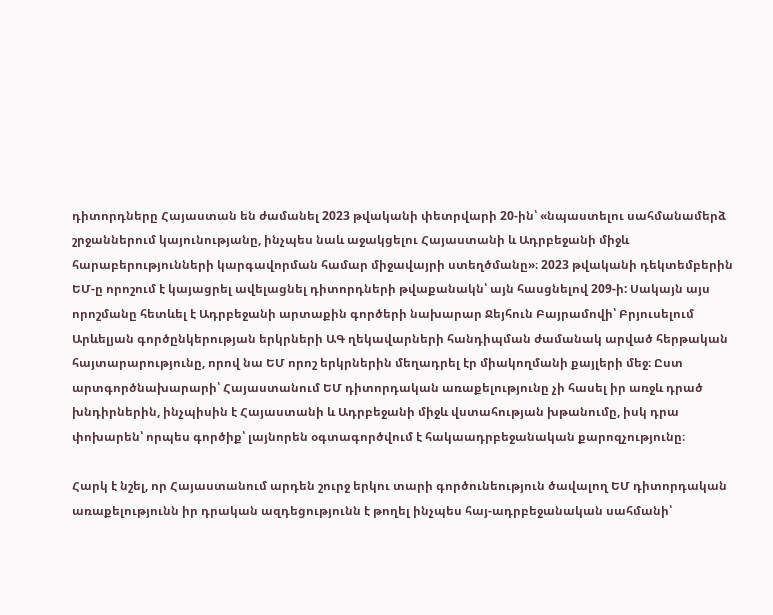դիտորդները Հայաստան են ժամանել 2023 թվականի փետրվարի 20-ին՝ «նպաստելու սահմանամերձ շրջաններում կայունությանը, ինչպես նաև աջակցելու Հայաստանի և Ադրբեջանի միջև հարաբերությունների կարգավորման համար միջավայրի ստեղծմանը»։ 2023 թվականի դեկտեմբերին ԵՄ-ը որոշում է կայացրել ավելացնել դիտորդների թվաքանակն՝ այն հասցնելով 209-ի: Սակայն այս որոշմանը հետևել է Ադրբեջանի արտաքին գործերի նախարար Ջեյհուն Բայրամովի՝ Բրյուսելում Արևելյան գործընկերության երկրների ԱԳ ղեկավարների հանդիպման ժամանակ արված հերթական հայտարարությունը, որով նա ԵՄ որոշ երկրներին մեղադրել էր միակողմանի քայլերի մեջ։ Ըստ արտգործնախարարի՝ Հայաստանում ԵՄ դիտորդական առաքելությունը չի հասել իր առջև դրած խնդիրներին, ինչպիսին է Հայաստանի և Ադրբեջանի միջև վստահության խթանումը, իսկ դրա փոխարեն՝ որպես գործիք՝ լայնորեն օգտագործվում է հակաադրբեջանական քարոզչությունը։

Հարկ է նշել, որ Հայաստանում արդեն շուրջ երկու տարի գործունեություն ծավալող ԵՄ դիտորդական առաքելությունն իր դրական ազդեցությունն է թողել ինչպես հայ-ադրբեջանական սահմանի՝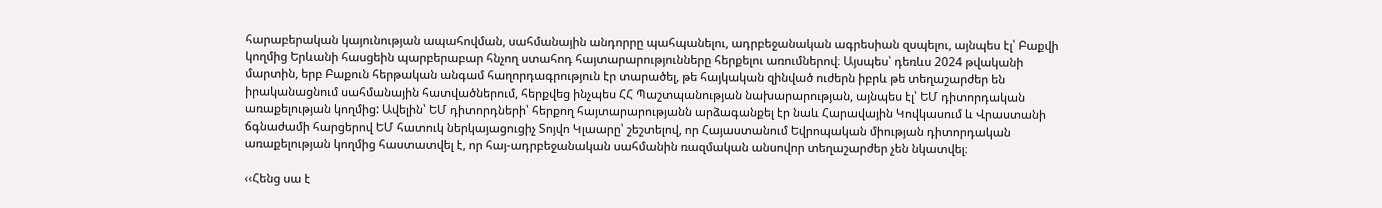հարաբերական կայունության ապահովման, սահմանային անդորրը պահպանելու, ադրբեջանական ագրեսիան զսպելու, այնպես էլ՝ Բաքվի կողմից Երևանի հասցեին պարբերաբար հնչող ստահոդ հայտարարությունները հերքելու առումներով։ Այսպես՝ դեռևս 2024 թվականի մարտին, երբ Բաքուն հերթական անգամ հաղորդագրություն էր տարածել, թե հայկական զինված ուժերն իբրև թե տեղաշարժեր են իրականացնում սահմանային հատվածներում, հերքվեց ինչպես ՀՀ Պաշտպանության նախարարության, այնպես էլ՝ ԵՄ դիտորդական առաքելության կողմից: Ավելին՝ ԵՄ դիտորդների՝ հերքող հայտարարությանն արձագանքել էր նաև Հարավային Կովկասում և Վրաստանի ճգնաժամի հարցերով ԵՄ հատուկ ներկայացուցիչ Տոյվո Կլաարը՝ շեշտելով, որ Հայաստանում Եվրոպական միության դիտորդական առաքելության կողմից հաստատվել է, որ հայ-ադրբեջանական սահմանին ռազմական անսովոր տեղաշարժեր չեն նկատվել։

‹‹Հենց սա է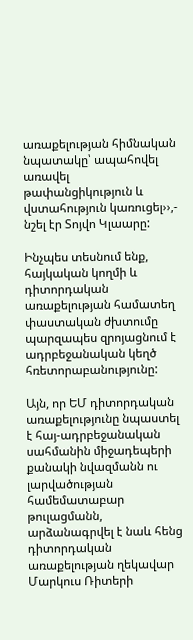առաքելության հիմնական նպատակը՝ ապահովել առավել թափանցիկություն և վստահություն կառուցել››,- նշել էր Տոյվո Կլաարը:

Ինչպես տեսնում ենք, հայկական կողմի և դիտորդական առաքելության համատեղ փաստական ժխտումը պարզապես զրոյացնում է ադրբեջանական կեղծ հռետորաբանությունը:

Այն, որ ԵՄ դիտորդական առաքելությունը նպաստել է հայ-ադրբեջանական սահմանին միջադեպերի քանակի նվազմանն ու լարվածության համեմատաբար թուլացմանն, արձանագրվել է նաև հենց դիտորդական առաքելության ղեկավար Մարկուս Ռիտերի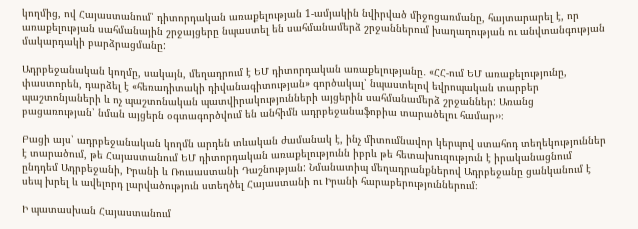կողմից, ով Հայաստանում՝ դիտորդական առաքելության 1-ամյակին նվիրված միջոցառմանը, հայտարարել է, որ առաքելության սահմանային շրջայցերը նպաստել են սահմանամերձ շրջաններում խաղաղության ու անվտանգության մակարդակի բարձրացմանը:

Ադրբեջանական կողմը, սակայն, մեղադրում է ԵՄ դիտորդական առաքելությանը․ «ՀՀ-ում ԵՄ առաքելությունը, փաստորեն, դարձել է «հեռադիտակի դիվանագիտության» գործակալ՝ նպաստելով եվրոպական տարբեր պաշտոնյաների և ոչ պաշտոնական պատվիրակությունների այցերին սահմանամերձ շրջաններ: Առանց բացառության՝ նման այցերն օգտագործվում են անհիմն ադրբեջանաֆոբիա տարածելու համար››։

Բացի այս՝ ադրբեջանական կողմն արդեն տևական ժամանակ է, ինչ միտումնավոր կերպով ստահոդ տեղեկություններ է տարածում, թե Հայաստանում ԵՄ դիտորդական առաքելությունն իբրև թե հետախուզություն է իրականացնում ընդդեմ Ադրբեջանի, Իրանի և Ռուսաստանի Դաշնության: Նմանատիպ մեղադրանքներով Ադրբեջանը ցանկանում է սեպ խրել և ավելորդ լարվածություն ստեղծել Հայաստանի ու Իրանի հարաբերություններում։

Ի պատասխան Հայաստանում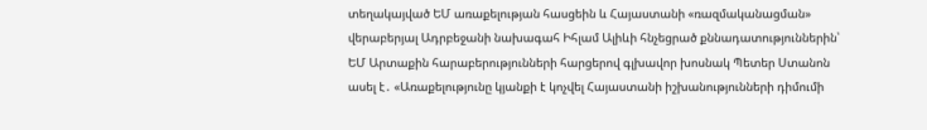տեղակայված ԵՄ առաքելության հասցեին և Հայաստանի «ռազմականացման» վերաբերյալ Ադրբեջանի նախագահ Իհլամ Ալիևի հնչեցրած քննադատություններին՝ ԵՄ Արտաքին հարաբերությունների հարցերով գլխավոր խոսնակ Պետեր Ստանոն ասել է․ «Առաքելությունը կյանքի է կոչվել Հայաստանի իշխանությունների դիմումի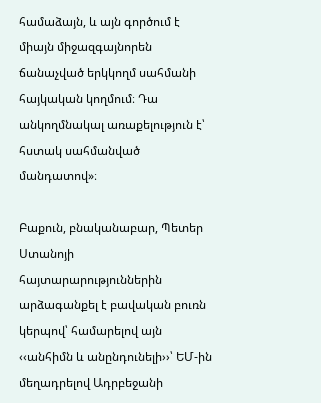համաձայն, և այն գործում է միայն միջազգայնորեն ճանաչված երկկողմ սահմանի հայկական կողմում։ Դա անկողմնակալ առաքելություն է՝ հստակ սահմանված մանդատով»։

Բաքուն, բնականաբար, Պետեր Ստանոյի հայտարարություններին արձագանքել է բավական բուռն կերպով՝ համարելով այն ‹‹անհիմն և անընդունելի››՝ ԵՄ-ին մեղադրելով Ադրբեջանի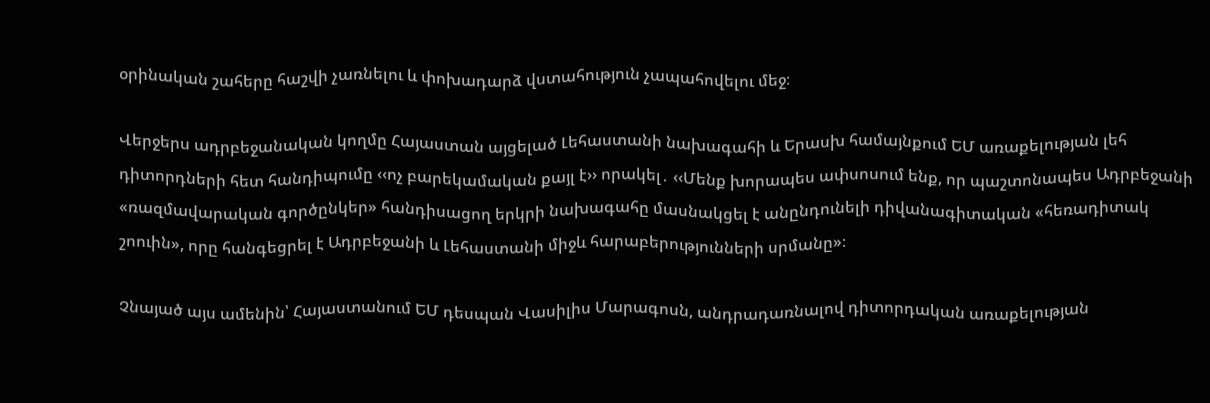օրինական շահերը հաշվի չառնելու և փոխադարձ վստահություն չապահովելու մեջ։

Վերջերս ադրբեջանական կողմը Հայաստան այցելած Լեհաստանի նախագահի և Երասխ համայնքում ԵՄ առաքելության լեհ դիտորդների հետ հանդիպումը ‹‹ոչ բարեկամական քայլ է›› որակել․ ‹‹Մենք խորապես ափսոսում ենք, որ պաշտոնապես Ադրբեջանի «ռազմավարական գործընկեր» հանդիսացող երկրի նախագահը մասնակցել է անընդունելի դիվանագիտական «հեռադիտակ շոուին», որը հանգեցրել է Ադրբեջանի և Լեհաստանի միջև հարաբերությունների սրմանը»։

Չնայած այս ամենին՝ Հայաստանում ԵՄ դեսպան Վասիլիս Մարագոսն, անդրադառնալով դիտորդական առաքելության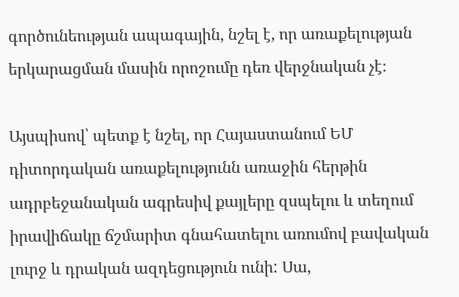գործունեության ապագային, նշել է, որ առաքելության երկարացման մասին որոշումը դեռ վերջնական չէ։

Այսպիսով՝ պետք է նշել, որ Հայաստանում ԵՄ դիտորդական առաքելությունն առաջին հերթին ադրբեջանական ագրեսիվ քայլերը զսպելու և տեղում իրավիճակը ճշմարիտ գնահատելու առումով բավական լուրջ և դրական ազդեցություն ունի: Սա,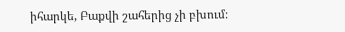իհարկե, Բաքվի շահերից չի բխում։